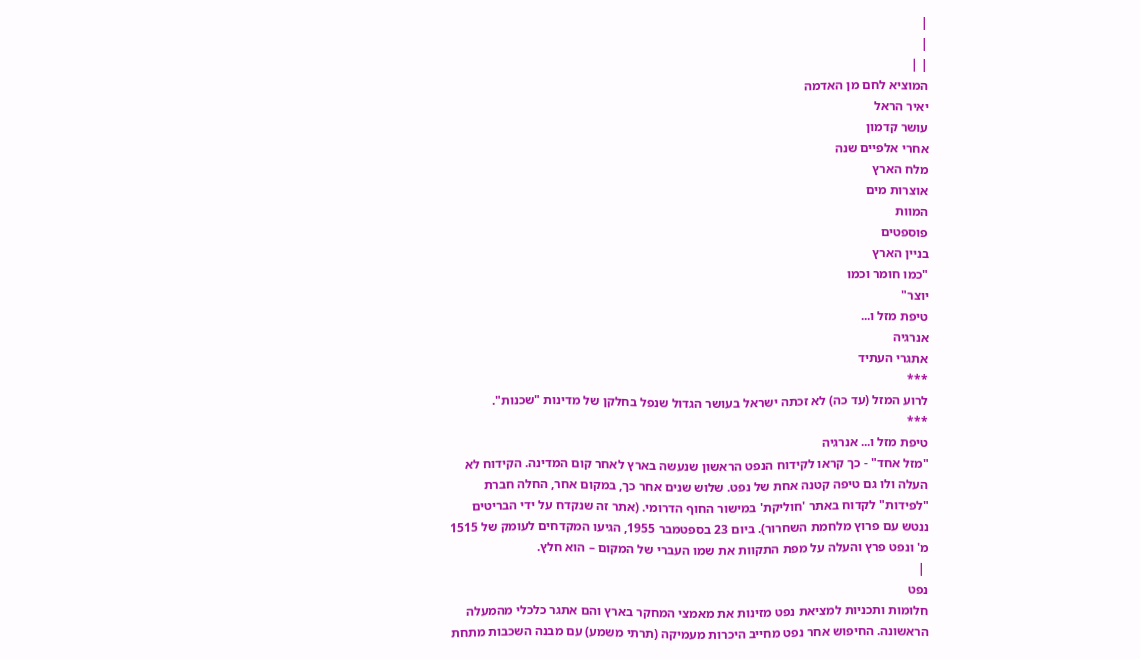|
|
| |
המוציא לחם מן האדמה
יאיר הראל
עושר קדמון
אחרי אלפיים שנה
מלח הארץ
אוצרות מים
המוות
פוספטים
בניין הארץ
"כמו חומר וכמו
יוצר"
טיפת מזל ו...
אנרגיה
אתגרי העתיד
***
לרוע המזל (עד כה) לא זכתה ישראל בעושר הגדול שנפל בחלקן של מדינות "שכנות".
***
טיפת מזל ו... אנרגיה
"מזל אחד" - כך קראו לקידוח הנפט הראשון שנעשה בארץ לאחר קום המדינה. הקידוח לא
העלה ולו גם טיפה קטנה אחת של נפט. שלוש שנים אחר כך, במקום אחר, החלה חברת
"לפידות" לקדוח באתר 'חוליקת' במישור החוף הדרומי. (אתר זה שנקדח על ידי הבריטים
ננטש עם פרוץ מלחמת השחרור). ביום 23 בספטמבר 1955, הגיעו המקדחים לעומק של 1515
מ' ונפט פרץ והעלה על מפת התקוות את שמו העברי של המקום – הוא חלץ.
 |
נפט
חלומות ותכניות למציאת נפט מזינות את מאמצי המחקר בארץ והם אתגר כלכלי מהמעלה
הראשונה. החיפוש אחר נפט מחייב היכרות מעמיקה (תרתי משמע) עם מבנה השכבות מתחת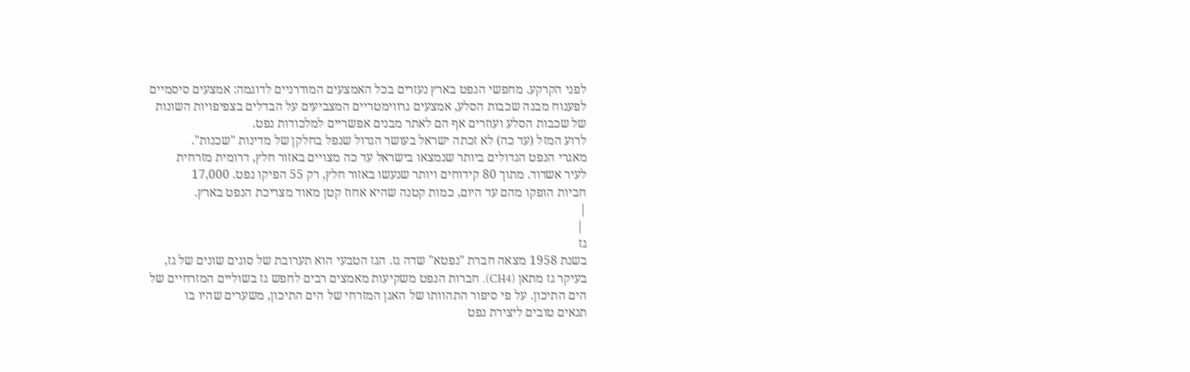לפני הקרקע. מחפשי הנפט בארץ נעזרים בכל האמצעים המודרניים לדוגמה: אמצעים סיסמיים
לפענוח מבנה שכבות הסלע, אמצעים גרווימטריים המצביעים על הבדלים בצפיפויות השונות
של שכבות הסלע ועוזרים אף הם לאתר מבנים אפשריים למלכודות נפט.
לרוע המזל (עד כה) לא זכתה ישראל בעושר הגדול שנפל בחלקן של מדינות "שכנות".
מאגרי הנפט הגדולים ביותר שנמצאו בישראל עד כה מצויים באזור חלץ, דרומית מזרחית
לעיר אשדוד. מתוך 80 קידוחים ויותר שנעשו באזור חלץ, רק 55 הפיקו נפט. 17,000
חביות הופקו מהם עד היום, כמות קטנה שהיא אחוז קטן מאוד מצריכת הנפט בארץ.
|
 |
גז
בשנת 1958 מצאה חברת "נפטא" שדה גז. הגז הטבעי הוא תערובת של סוגים שונים של גז,
בעיקר גז מתאן (CH4). חברות הנפט משקיעות מאמצים רבים לחפש גז בשוליים המזרחיים של
הים התיכון. על פי סיפור התהוותו של האגן המזרחי של הים התיכון, משערים שהיו בו
תנאים טובים ליצירת נפט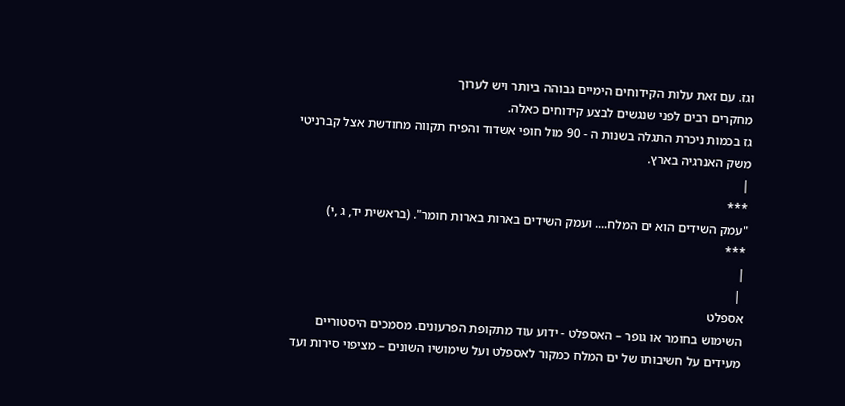וגז. עם זאת עלות הקידוחים הימיים גבוהה ביותר ויש לערוך
מחקרים רבים לפני שנגשים לבצע קידוחים כאלה.
גז בכמות ניכרת התגלה בשנות ה - 90 מול חופי אשדוד והפיח תקווה מחודשת אצל קברניטי
משק האנרגיה בארץ.
|
***
"עמק השידים הוא ים המלח.... ועמק השידים בארות בארות חומר". (בראשית יד, ג ,י)
***
|
 |
אספלט
השימוש בחומר או גופר – האספלט - ידוע עוד מתקופת הפרעונים. מסמכים היסטוריים
מעידים על חשיבותו של ים המלח כמקור לאספלט ועל שימושיו השונים – מציפוי סירות ועד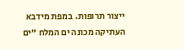ייצור תרופות. במפת מידבא העתיקה מכונה ים המלח "ים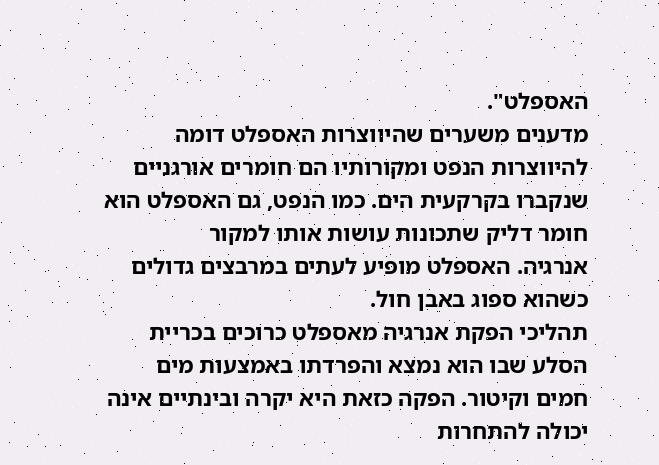האספלט".
מדענים משערים שהיווצרות האספלט דומה להיווצרות הנפט ומקורותיו הם חומרים אורגניים
שנקברו בקרקעית הים. כמו הנפט, גם האספלט הוא חומר דליק שתכונות עושות אותו למקור
אנרגיה. האספלט מופיע לעתים במרבצים גדולים כשהוא ספוג באבן חול.
תהליכי הפקת אנרגיה מאספלט כרוכים בכריית הסלע שבו הוא נמצא והפרדתו באמצעות מים
חמים וקיטור. הפקה כזאת היא יקרה ובינתיים אינה יכולה להתחרות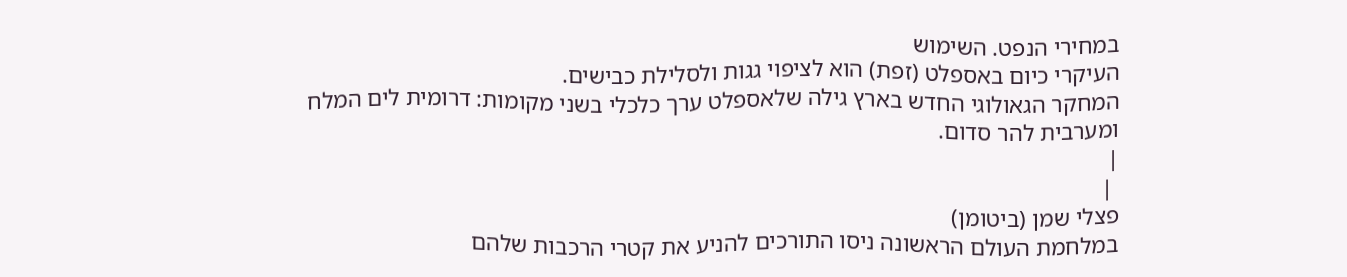במחירי הנפט. השימוש
העיקרי כיום באספלט (זפת) הוא לציפוי גגות ולסלילת כבישים.
המחקר הגאולוגי החדש בארץ גילה שלאספלט ערך כלכלי בשני מקומות: דרומית לים המלח
ומערבית להר סדום.
|
 |
פצלי שמן (ביטומן)
במלחמת העולם הראשונה ניסו התורכים להניע את קטרי הרכבות שלהם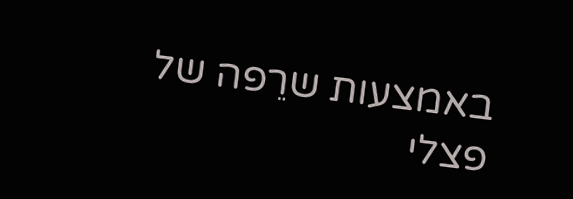באמצעות שרֵפה של
פצלי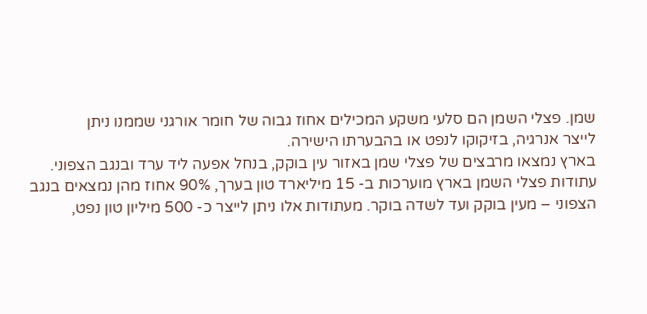שמן. פצלי השמן הם סלעי משקע המכילים אחוז גבוה של חומר אורגני שממנו ניתן
לייצר אנרגיה, בזיקוקו לנפט או בהבערתו הישירה.
בארץ נמצאו מרבצים של פצלי שמן באזור עין בוקק, בנחל אפעה ליד ערד ובנגב הצפוני.
עתודות פצלי השמן בארץ מוערכות ב- 15 מיליארד טון בערך, 90% אחוז מהן נמצאים בנגב
הצפוני – מעין בוקק ועד לשדה בוקר. מעתודות אלו ניתן לייצר כ- 500 מיליון טון נפט,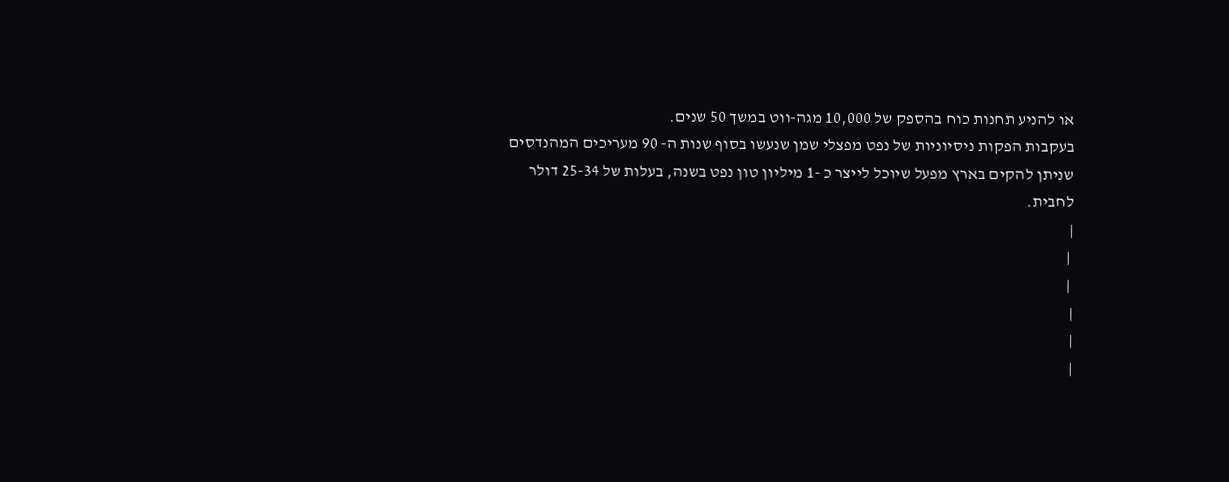או להניע תחנות כוח בהספק של 10,000 מגה-ווט במשך 50 שנים.
בעקבות הפקות ניסיוניות של נפט מפצלי שמן שנעשו בסוף שנות ה- 90 מעריכים המהנדסים
שניתן להקים בארץ מפעל שיוכל לייצר כ -1 מיליון טון נפט בשנה, בעלות של 25-34 דולר
לחבית.
|
 |
 |
|
|
|